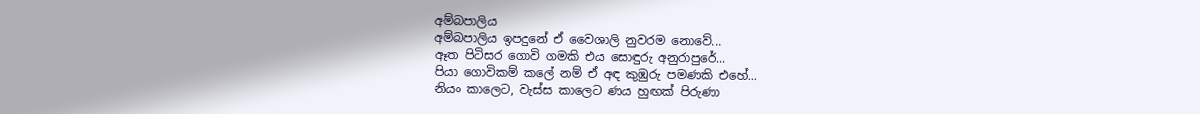අම්බපාලිය
අම්බපාලිය ඉපදුනේ ඒ වෛශාලි නුවරම නොවේ...
ඈත පිටිසර ගොවි ගමකි එය සොඳුරු අනුරාපුරේ...
පියා ගොවිකම් කලේ නම් ඒ අඳ කුඹුරු පමණකි එහේ...
නියං කාලෙට, වැස්ස කාලෙට ණය හුඟක් පිරුණා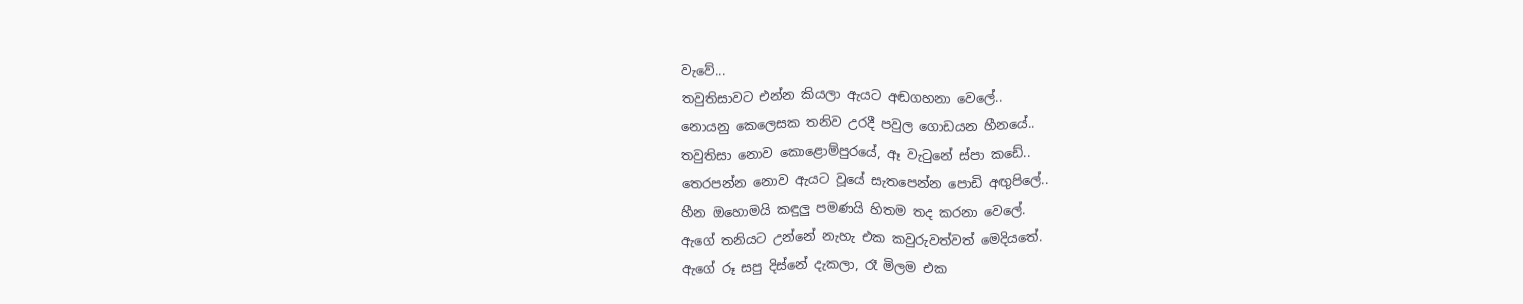වැවේ...
තවුතිසාවට එන්න කියලා ඇයට අඬගහනා වෙලේ..
නොයනු කෙලෙසක තනිව උරදී පවුල ගොඩයන හීනයේ..
තවුතිසා නොව කොළොම්පුරයේ, ඈ වැටුනේ ස්පා කඩේ..
තෙරපන්න නොව ඇයට වූයේ සැතපෙන්න පොඩි අඟුපිලේ..
හීන ඔහොමයි කඳුලු පමණයි හිතම තද කරනා වෙලේ.
ඇගේ තනියට උන්නේ නැහැ එක කවුරුවත්වත් මෙදියතේ.
ඇගේ රූ සපු දිස්නේ දැකලා, රෑ මිලම එක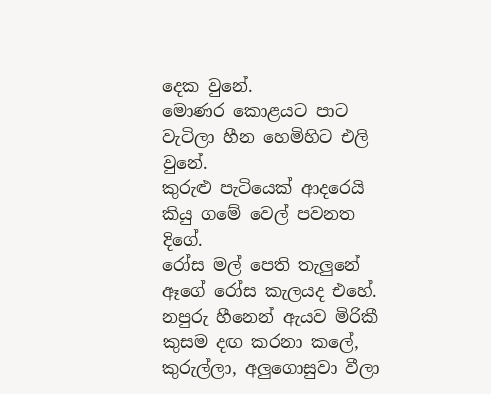දෙක වුනේ.
මොණර කොළයට පාට වැටිලා හීන හෙමිහිට එලි වුනේ.
කුරුළු පැටියෙක් ආදරෙයි කියු ගමේ වෙල් පවනත දිගේ.
රෝස මල් පෙති තැලුනේ ඈගේ රෝස කැලයද එහේ.
නපුරු හීනෙන් ඇයව මිරිකී කුසම දඟ කරනා කලේ,
කුරුල්ලා, අලුගොසුවා වීලා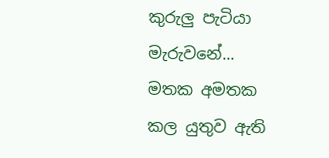කුරුලු පැටියා මැරුවනේ...
මතක අමතක කල යුතුව ඇති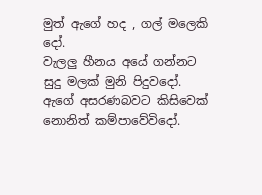මුත් ඇගේ හද , ගල් මලෙකි දෝ.
වැලලු හීනය අයේ ගන්නට සුදු මලක් මුනි පිදුවදෝ.
ඇගේ අසරණබවට කිසිවෙක් නොනිත් කම්පාවේවිදෝ.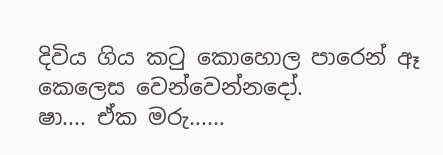දිවිය ගිය කටු කොහොල පාරෙන් ඈ කෙලෙස වෙන්වෙන්නදෝ.
ෂා.... ඒක මරු......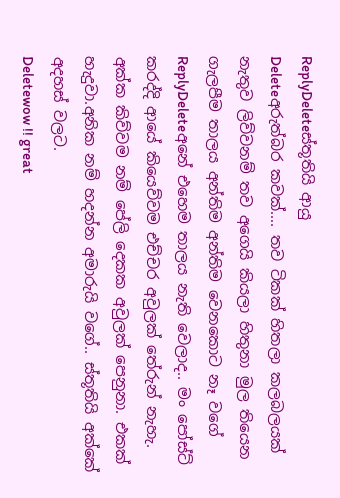ReplyDeleteස්තූතියි ආයු
Deleteඅරුත්බර කවක්.... තව ටිකක් හිතලා කලබලයක් නැතුව ලිව්වනම් තව අගෙයි කියලා හිතුනා මුල තියෙන ගැලපීම තාලය අන්තිම අන්තිම වෙනකොට නෑ වගේ
ReplyDeleteඅනේ එහෙම තාලය නැති වෙලාද.. මං පෝස්ට් කරද්දි ආයේ කියෙව්වම එච්චර අවුලක් තේරුන් නැහැ. අක්ක කිව්වම නම් පේලි දෙකක අවුලක් පෙනුනා. එකක් හැදුවා.අනික නම් හදන්න අමාරුයි වගේ.. ස්තූතියි අක්කේ අදහස් වලට.
Deletewow !! great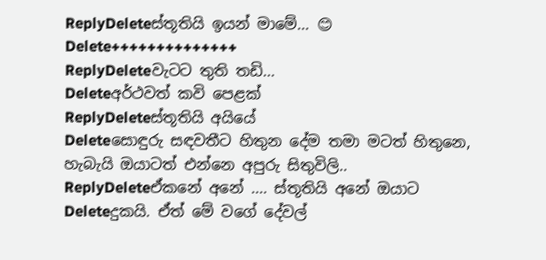ReplyDeleteස්තූතියි ඉයන් මාමේ... 😊
Delete++++++++++++++
ReplyDeleteවැටට තුති තඩි...
Deleteඅර්ථවත් කවි පෙළක්
ReplyDeleteස්තූතියි අයියේ
Deleteසොඳුරු සඳවතීට හිතුන දේම තමා මටත් හිතුනෙ, හැබැයි ඔයාටත් එන්නෙ අපුරු සිතුවිලි..
ReplyDeleteඒකනේ අනේ .... ස්තූතියි අනේ ඔයාට
Deleteදුකයි. ඒත් මේ වගේ දේවල්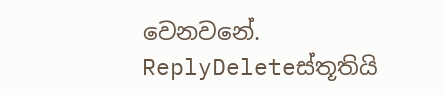වෙනවනේ.
ReplyDeleteස්තූතියි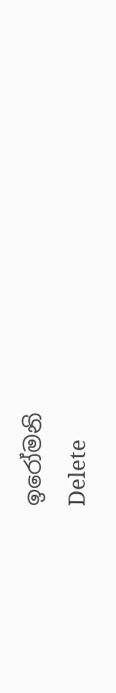ඉරෝමනි
Delete